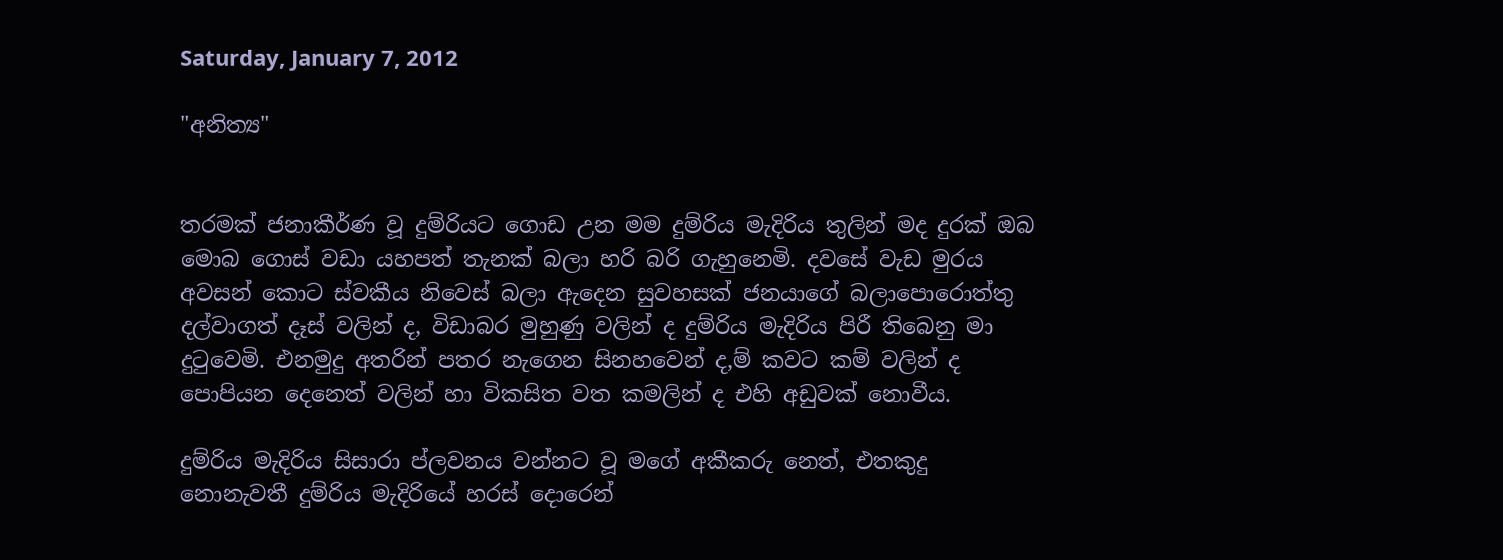Saturday, January 7, 2012

"අනිත්‍ය"


තරමක් ජනාකීර්ණ වූ දුම්රියට ගොඩ උන මම දුම්රිය මැදිරිය තුලින් මද දුරක් ඔබ මොබ ගොස් වඩා යහපත් තැනක් බලා හරි බරි ගැහුනෙමි. දවසේ වැඩ මුරය අවසන් කොට ස්වකීය නිවෙස් බලා ඇදෙන සුවහසක් ජනයාගේ බලාපොරොත්තු දල්වාගත් දෑස් වලින් ද, විඩාබර මුහුණු වලින් ද දුම්රිය මැදිරිය පිරී තිබෙනු මා දුටුවෙමි. එනමුදු අතරින් පතර නැගෙන සිනහවෙන් ද,ම් කවට කම් වලින් ද පොපියන දෙනෙත් වලින් හා විකසිත වත කමලින් ද එහි අඩුවක් නොවීය.

දුම්රිය මැදිරිය සිසාරා ප්ලවනය වන්නට වූ මගේ අකීකරු නෙත්, එතකුදු නොනැවතී දුම්රිය මැදිරියේ හරස් දොරෙන්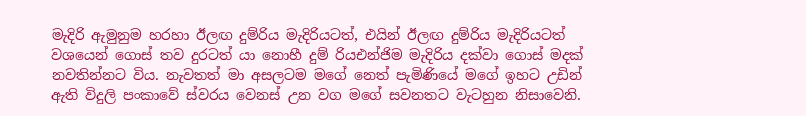මැදිරි ඇමුනුම හරහා ඊලඟ දුම්රිය මැදිරියටත්, එයින් ඊලඟ දුම්රිය මැදිරියටත් වශයෙන් ගොස් තව දුරටත් යා නොහී දුම් රියඑන්ජිම මැදිරිය දක්වා ගොස් මදක් නවතින්නට විය. නැවතත් මා අසලටම මගේ නෙත් පැමිණියේ මගේ ඉහට උඩින් ඇති විදුලි පංකාවේ ස්වරය වෙනස් උන වග මගේ සවනතට වැටහුන නිසාවෙනි.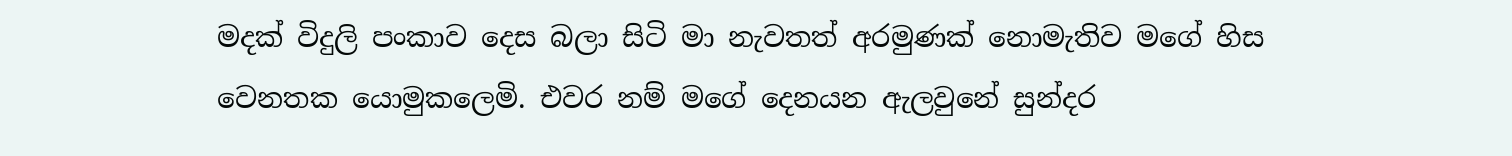මදක් විදුලි පංකාව දෙස බලා සිටි මා නැවතත් අරමුණක් නොමැතිව මගේ හිස වෙනතක යොමුකලෙමි. එවර නම් මගේ දෙනයන ඇලවුනේ සුන්දර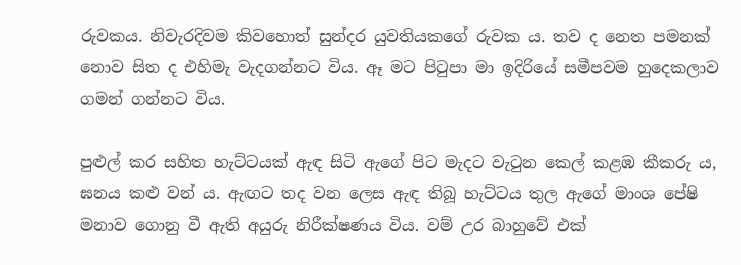රුවකය. නිවැරදිවම කිවහොත් සුන්දර යුවතියකගේ රුවක ය. තව ද නෙත පමනක් නොව සිත ද එහිමැ වැදගන්නට විය. ඈ මට පිටුපා මා ඉදිරියේ සමීපවම හුදෙකලාව ගමන් ගන්නට විය.

පුළුල් කර සහිත හැට්ටයක් ඇඳ සිටි ඇගේ පිට මැදට වැටුන කෙල් කළඹ කීකරු ය, ඝනය කළු වන් ය. ඇඟට තද වන ලෙස ඇඳ තිබූ හැට්ටය තුල ඇගේ මාංශ පේෂි මනාව ගොනු වී ඇති අයුරු නිරීක්ෂණය විය. වම් උර බාහුවේ එක්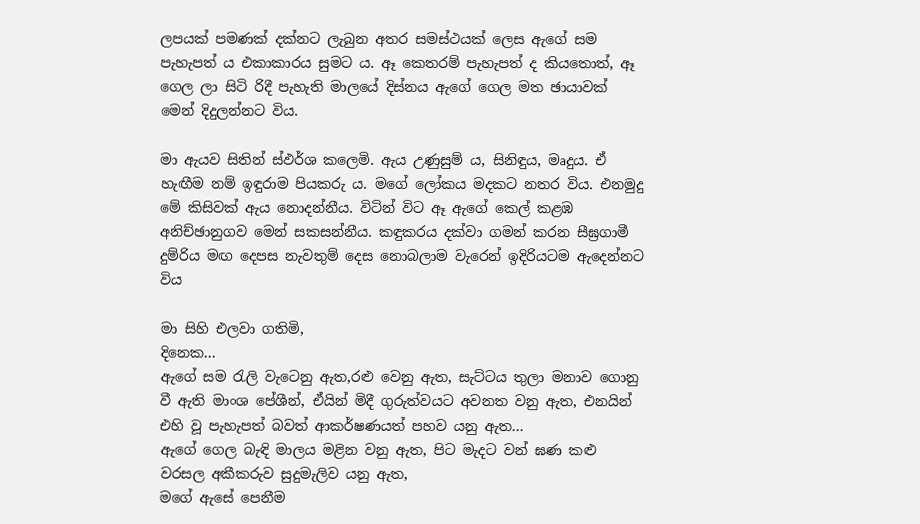ලපයක් පමණක් දක්නට ලැබුන අතර සමස්ථයක් ලෙස ඇගේ සම පැහැපත් ය එකාකාරය සුමට ය. ඈ කෙතරම් පැහැපත් ද කියතොත්, ඈ ගෙල ලා සිටි රිදී පැහැති මාලයේ දිස්නය ඇගේ ගෙල මත ඡායාවක් මෙන් දිදුලන්නට විය.

මා ඇයව සිතින් ස්ඵර්ශ කලෙමි. ඇය උණුසුම් ය, සිනිඳුය, මෘදුය. ඒ හැඟීම නම් ඉඳුරාම පියකරු ය. මගේ ලෝකය මදකට නතර විය. එනමුදු මේ කිසිවක් ඇය නොදන්නීය. විටින් විට ඈ ඇගේ කෙල් කළඹ අනිච්ඡානුගව මෙන් සකසන්නීය. කඳුකරය දක්වා ගමන් කරන සීඝ්‍රගාමී දුම්රිය මඟ දෙපස නැවතුම් දෙස නොබලාම වැරෙන් ඉදිරියටම ඇදෙන්නට විය

මා සිහි එලවා ගතිමි,
දිනෙක...
ඇගේ සම රැලි වැටෙනු ඇත,රළු වෙනු ඇත, සැට්ටය තුලා මනාව ගොනු වී ඇති මාංශ පේශීන්, ඒයින් මිදී ගුරුත්වයට අවනත වනු ඇත, එනයින් එහි වූ පැහැපත් බවත් ආකර්ෂණයත් පහව යනු ඇත...
ඇගේ ගෙල බැඳි මාලය මළින වනු ඇත, පිට මැදට වන් ඝණ කළු වරසල අකීකරුව සුදුමැලිව යනු ඇත,
මගේ ඇසේ පෙනීම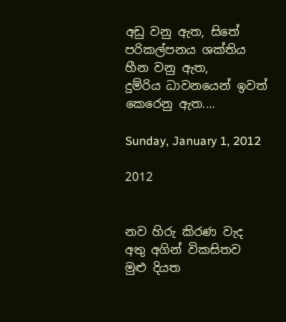අඩු වනු ඇත, සිතේ පරිකල්පනය ශක්තිය හීන වනු ඇත,
දුම්රිය ධාවනයෙන් ඉවත් කෙරෙනු ඇත....

Sunday, January 1, 2012

2012


නව හිරු කිරණ වැද
අතු අගින් විකසිතව
මුළු දියත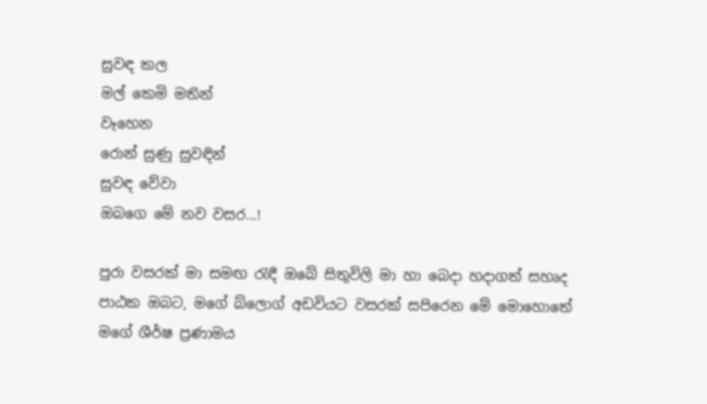සුවඳ කල
මල් කෙමි මතින්
වෑහෙන
රොන් සුණු සුවඳින්
සුවඳ වේවා
ඔබගෙ මේ නව වසර...!

පුරා වසරක් මා සමඟ රැඳී ඔබේ සිතුවිලි මා හා බෙදා හදාගත් සහෘද පාඨක ඔබට, මගේ බ්ලොග් අඩවියට වසරක් සපිරෙන මේ මොහොතේ මගේ ශීර්ෂ ප්‍රණාමය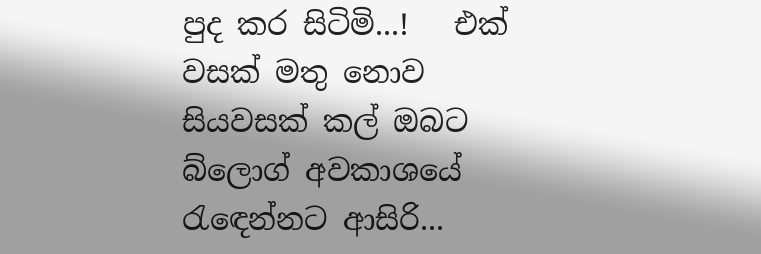පුද කර සිටිමි...!   එක් වසක් මතු නොව සියවසක් කල් ඔබට බ්ලොග් අවකාශයේ රැඳෙන්නට ආසිරි...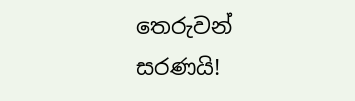තෙරුවන් සරණයි!